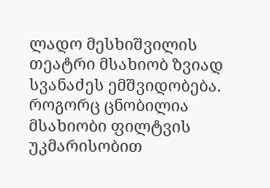ლადო მესხიშვილის თეატრი მსახიობ ზვიად სვანაძეს ემშვიდობება. როგორც ცნობილია მსახიობი ფილტვის უკმარისობით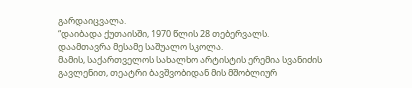გარდაიცვალა.
“დაიბადა ქუთაისში, 1970 წლის 28 თებერვალს.
დაამთავრა მესამე საშუალო სკოლა.
მამის, საქართველოს სახალხო არტისტის ერემია სვანიძის გავლენით, თეატრი ბავშვობიდან მის მშობლიურ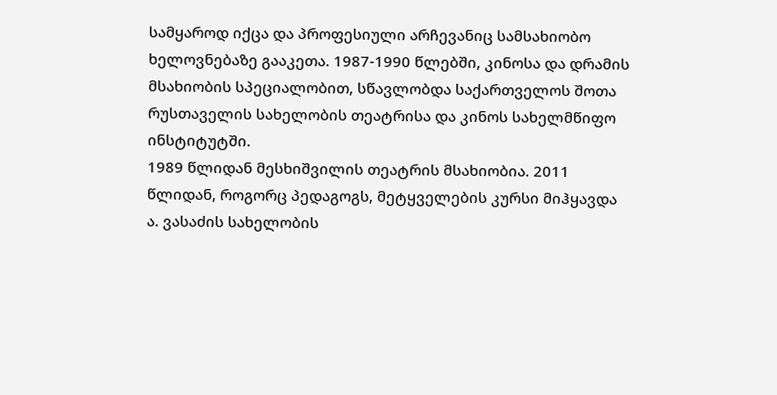სამყაროდ იქცა და პროფესიული არჩევანიც სამსახიობო ხელოვნებაზე გააკეთა. 1987-1990 წლებში, კინოსა და დრამის მსახიობის სპეციალობით, სწავლობდა საქართველოს შოთა რუსთაველის სახელობის თეატრისა და კინოს სახელმწიფო ინსტიტუტში.
1989 წლიდან მესხიშვილის თეატრის მსახიობია. 2011 წლიდან, როგორც პედაგოგს, მეტყველების კურსი მიჰყავდა ა. ვასაძის სახელობის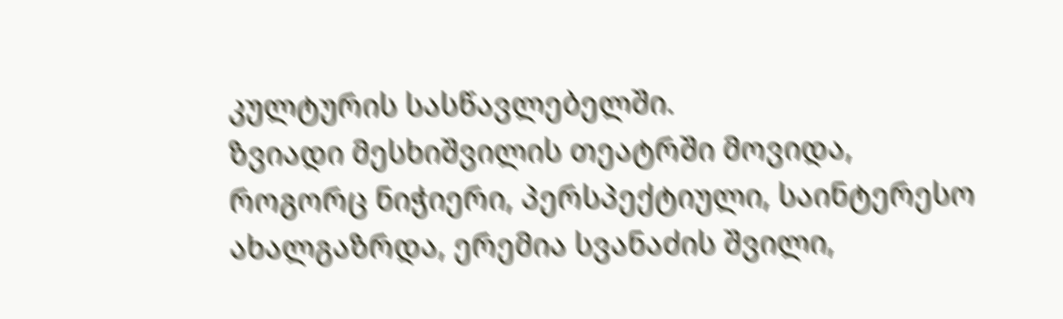კულტურის სასწავლებელში.
ზვიადი მესხიშვილის თეატრში მოვიდა, როგორც ნიჭიერი, პერსპექტიული, საინტერესო ახალგაზრდა, ერემია სვანაძის შვილი,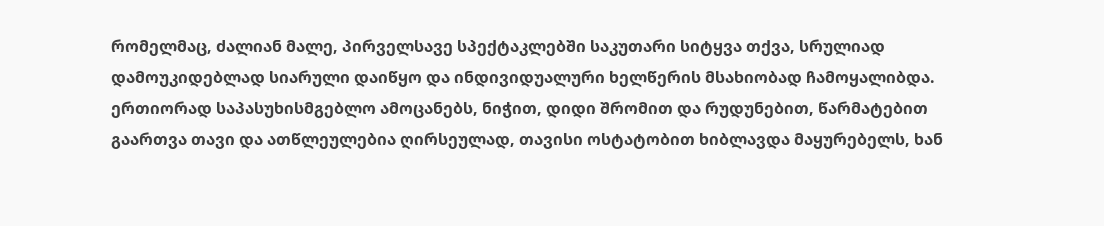რომელმაც, ძალიან მალე, პირველსავე სპექტაკლებში საკუთარი სიტყვა თქვა, სრულიად დამოუკიდებლად სიარული დაიწყო და ინდივიდუალური ხელწერის მსახიობად ჩამოყალიბდა. ერთიორად საპასუხისმგებლო ამოცანებს, ნიჭით, დიდი შრომით და რუდუნებით, წარმატებით გაართვა თავი და ათწლეულებია ღირსეულად, თავისი ოსტატობით ხიბლავდა მაყურებელს, ხან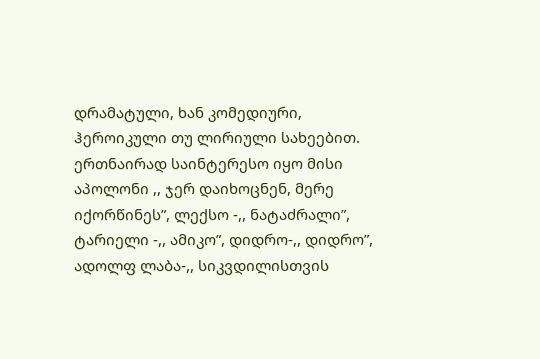დრამატული, ხან კომედიური, ჰეროიკული თუ ლირიული სახეებით. ერთნაირად საინტერესო იყო მისი აპოლონი ,, ჯერ დაიხოცნენ, მერე იქორწინეს”, ლექსო -,, ნატაძრალი”, ტარიელი -,, ამიკო”, დიდრო-,, დიდრო”, ადოლფ ლაბა-,, სიკვდილისთვის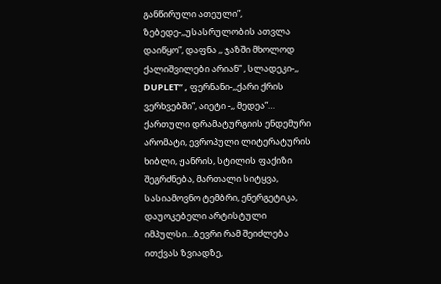განწირული ათეული”, ზებედე-,,უსასრულობის ათვლა დაიწყო”, დაფნა ,, ჯაზში მხოლოდ ქალიშვილები არიან” , სლადეკი-,, DUPLET” , ფერნანი-,,ქარი ქრის ვერხვებში”, აიეტი -,, მედეა”…
ქართული დრამატურგიის ენდემური არომატი, ევროპული ლიტერატურის ხიბლი, ჟანრის, სტილის ფაქიზი შეგრძნება, მართალი სიტყვა, სასიამოვნო ტემბრი, ენერგეტიკა, დაუოკებელი არტისტული იმპულსი…ბევრი რამ შეიძლება ითქვას ზვიადზე,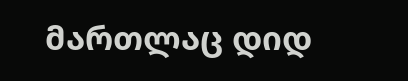მართლაც დიდ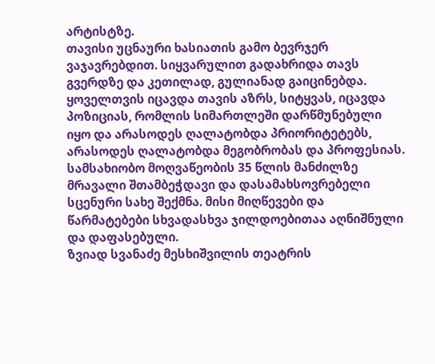არტისტზე.
თავისი უცნაური ხასიათის გამო ბევრჯერ ვაჯავრებდით. სიყვარულით გადახრიდა თავს გვერდზე და კეთილად, გულიანად გაიცინებდა. ყოველთვის იცავდა თავის აზრს, სიტყვას, იცავდა პოზიციას, რომლის სიმართლეში დარწმუნებული იყო და არასოდეს ღალატობდა პრიორიტეტებს, არასოდეს ღალატობდა მეგობრობას და პროფესიას.
სამსახიობო მოღვაწეობის 35 წლის მანძილზე მრავალი შთამბეჭდავი და დასამახსოვრებელი სცენური სახე შექმნა. მისი მიღწევები და წარმატებები სხვადასხვა ჯილდოებითაა აღნიშნული და დაფასებული.
ზვიად სვანაძე მესხიშვილის თეატრის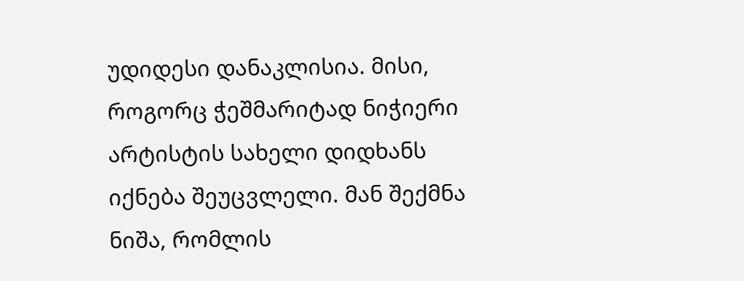უდიდესი დანაკლისია. მისი, როგორც ჭეშმარიტად ნიჭიერი არტისტის სახელი დიდხანს იქნება შეუცვლელი. მან შექმნა ნიშა, რომლის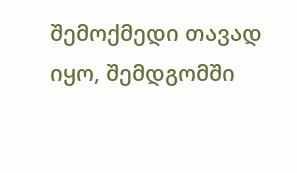შემოქმედი თავად იყო, შემდგომში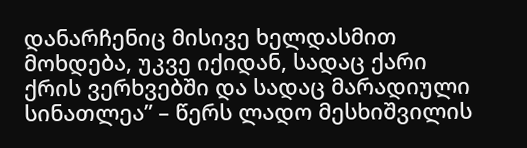დანარჩენიც მისივე ხელდასმით მოხდება, უკვე იქიდან, სადაც ქარი ქრის ვერხვებში და სადაც მარადიული სინათლეა” – წერს ლადო მესხიშვილის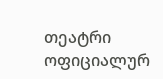თეატრი ოფიციალურ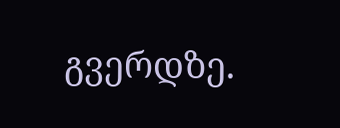გვერდზე.